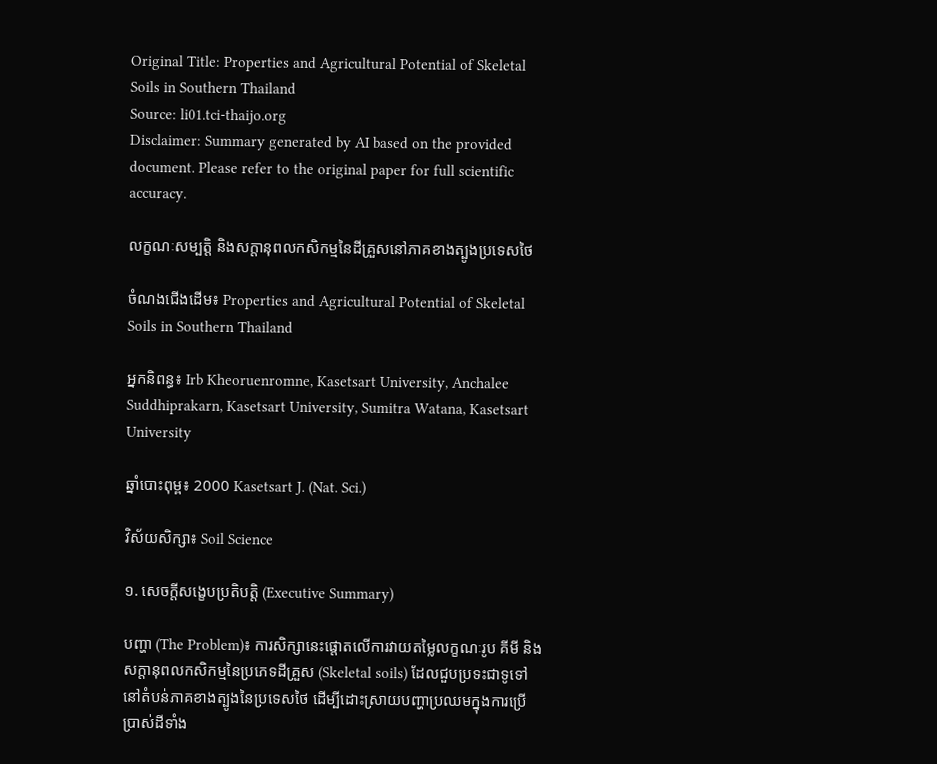Original Title: Properties and Agricultural Potential of Skeletal Soils in Southern Thailand
Source: li01.tci-thaijo.org
Disclaimer: Summary generated by AI based on the provided document. Please refer to the original paper for full scientific accuracy.

លក្ខណៈសម្បត្តិ និងសក្តានុពលកសិកម្មនៃដីគ្រួសនៅភាគខាងត្បូងប្រទេសថៃ

ចំណងជើងដើម៖ Properties and Agricultural Potential of Skeletal Soils in Southern Thailand

អ្នកនិពន្ធ៖ Irb Kheoruenromne, Kasetsart University, Anchalee Suddhiprakarn, Kasetsart University, Sumitra Watana, Kasetsart University

ឆ្នាំបោះពុម្ព៖ 2000 Kasetsart J. (Nat. Sci.)

វិស័យសិក្សា៖ Soil Science

១. សេចក្តីសង្ខេបប្រតិបត្តិ (Executive Summary)

បញ្ហា (The Problem)៖ ការសិក្សានេះផ្តោតលើការវាយតម្លៃលក្ខណៈរូប គីមី និងសក្តានុពលកសិកម្មនៃប្រភេទដីគ្រួស (Skeletal soils) ដែលជួបប្រទះជាទូទៅនៅតំបន់ភាគខាងត្បូងនៃប្រទេសថៃ ដើម្បីដោះស្រាយបញ្ហាប្រឈមក្នុងការប្រើប្រាស់ដីទាំង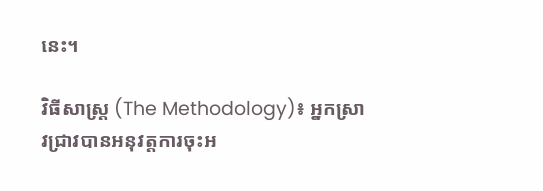នេះ។

វិធីសាស្ត្រ (The Methodology)៖ អ្នកស្រាវជ្រាវបានអនុវត្តការចុះអ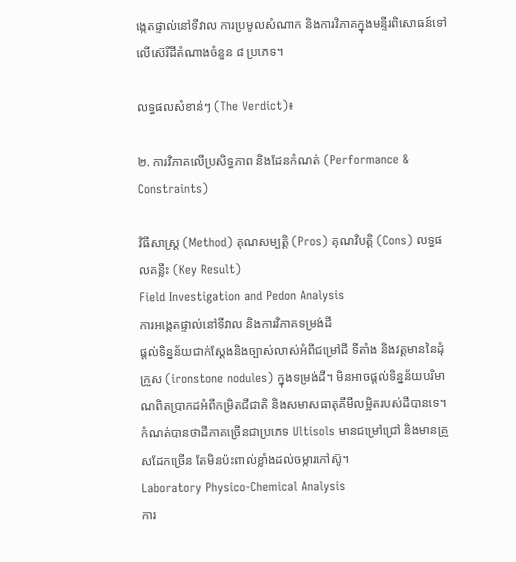ង្កេតផ្ទាល់នៅទីវាល ការប្រមូលសំណាក និងការវិភាគក្នុងមន្ទីរពិសោធន៍ទៅលើស៊េរីដីតំណាងចំនួន ៨ ប្រភេទ។

លទ្ធផលសំខាន់ៗ (The Verdict)៖

២. ការវិភាគលើប្រសិទ្ធភាព និងដែនកំណត់ (Performance & Constraints)

វិធីសាស្ត្រ (Method) គុណសម្បត្តិ (Pros) គុណវិបត្តិ (Cons) លទ្ធផលគន្លឹះ (Key Result)
Field Investigation and Pedon Analysis
ការអង្កេតផ្ទាល់នៅទីវាល និងការវិភាគទម្រង់ដី
ផ្តល់ទិន្នន័យជាក់ស្តែងនិងច្បាស់លាស់អំពីជម្រៅដី ទីតាំង និងវត្តមាននៃដុំក្រួស (ironstone nodules) ក្នុងទម្រង់ដី។ មិនអាចផ្តល់ទិន្នន័យបរិមាណពិតប្រាកដអំពីកម្រិតជីជាតិ និងសមាសធាតុគីមីលម្អិតរបស់ដីបានទេ។ កំណត់បានថាដីភាគច្រើនជាប្រភេទ Ultisols មានជម្រៅជ្រៅ និងមានគ្រួសដែកច្រើន តែមិនប៉ះពាល់ខ្លាំងដល់ចម្ការកៅស៊ូ។
Laboratory Physico-Chemical Analysis
ការ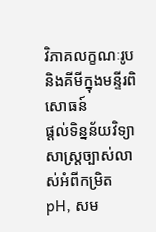វិភាគលក្ខណៈរូបនិងគីមីក្នុងមន្ទីរពិសោធន៍
ផ្តល់ទិន្នន័យវិទ្យាសាស្ត្រច្បាស់លាស់អំពីកម្រិត pH, សម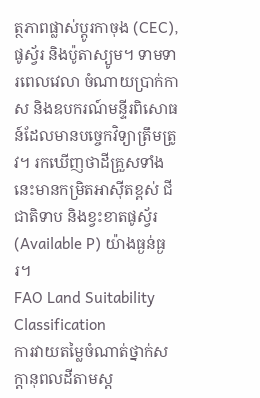ត្ថភាពផ្លាស់ប្តូរកាចុង (CEC), ផូស្វ័រ និងប៉ូតាស្យូម។ ទាមទារពេលវេលា ចំណាយប្រាក់កាស និងឧបករណ៍មន្ទីរពិសោធន៍ដែលមានបច្ចេកវិទ្យាត្រឹមត្រូវ។ រកឃើញថាដីគ្រួសទាំងនេះមានកម្រិតអាស៊ីតខ្ពស់ ជីជាតិទាប និងខ្វះខាតផូស្វ័រ (Available P) យ៉ាងធ្ងន់ធ្ងរ។
FAO Land Suitability Classification
ការវាយតម្លៃចំណាត់ថ្នាក់សក្តានុពលដីតាមស្ត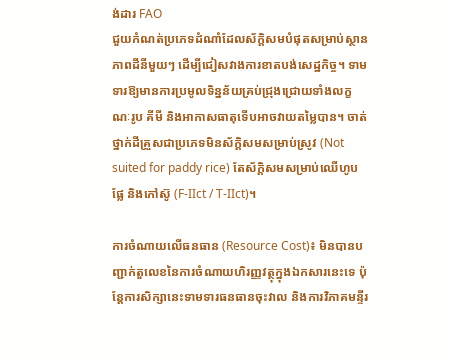ង់ដារ FAO
ជួយកំណត់ប្រភេទដំណាំដែលស័ក្តិសមបំផុតសម្រាប់ស្ថានភាពដីនីមួយៗ ដើម្បីជៀសវាងការខាតបង់សេដ្ឋកិច្ច។ ទាមទារឱ្យមានការប្រមូលទិន្នន័យគ្រប់ជ្រុងជ្រោយទាំងលក្ខណៈរូប គីមី និងអាកាសធាតុទើបអាចវាយតម្លៃបាន។ ចាត់ថ្នាក់ដីគ្រួសជាប្រភេទមិនស័ក្តិសមសម្រាប់ស្រូវ (Not suited for paddy rice) តែស័ក្តិសមសម្រាប់ឈើហូបផ្លែ និងកៅស៊ូ (F-IIct / T-IIct)។

ការចំណាយលើធនធាន (Resource Cost)៖ មិនបានបញ្ជាក់តួលេខនៃការចំណាយហិរញ្ញវត្ថុក្នុងឯកសារនេះទេ ប៉ុន្តែការសិក្សានេះទាមទារធនធានចុះវាល និងការវិភាគមន្ទីរ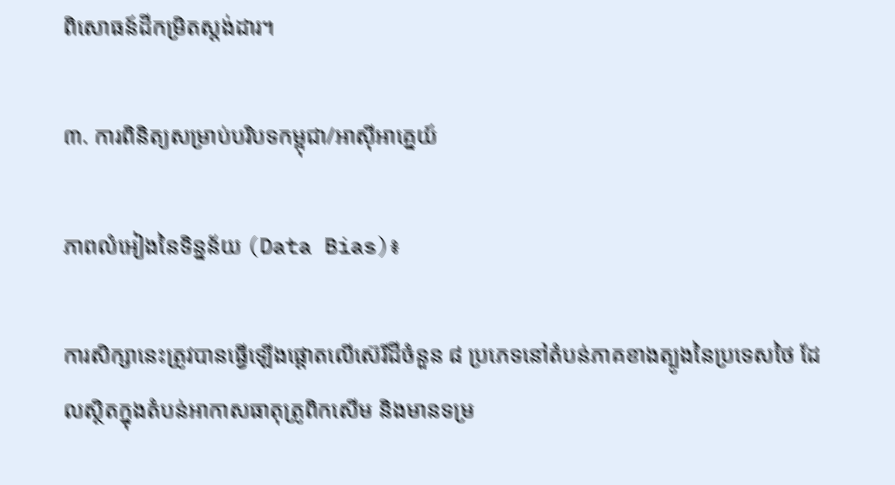ពិសោធន៍ដីកម្រិតស្តង់ដារ។

៣. ការពិនិត្យសម្រាប់បរិបទកម្ពុជា/អាស៊ីអាគ្នេយ៍

ភាពលំអៀងនៃទិន្នន័យ (Data Bias)៖

ការសិក្សានេះត្រូវបានធ្វើឡើងផ្តោតលើស៊េរីដីចំនួន ៨ ប្រភេទនៅតំបន់ភាគខាងត្បូងនៃប្រទេសថៃ ដែលស្ថិតក្នុងតំបន់អាកាសធាតុត្រូពិកសើម និងមានទម្រ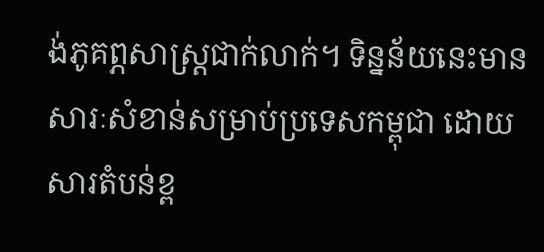ង់ភូគព្ភសាស្ត្រជាក់លាក់។ ទិន្នន័យនេះមានសារៈសំខាន់សម្រាប់ប្រទេសកម្ពុជា ដោយសារតំបន់ខ្ព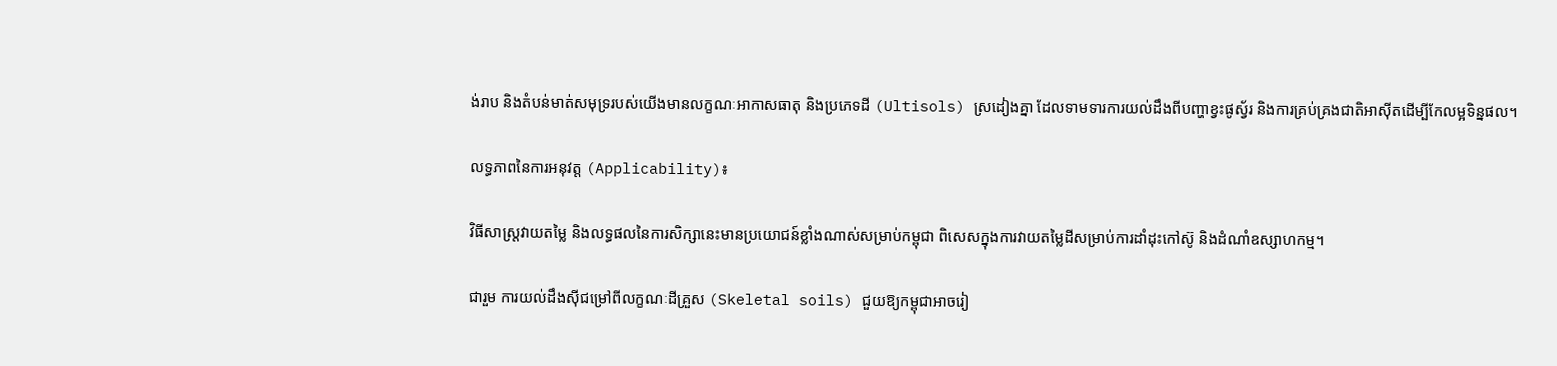ង់រាប និងតំបន់មាត់សមុទ្ររបស់យើងមានលក្ខណៈអាកាសធាតុ និងប្រភេទដី (Ultisols) ស្រដៀងគ្នា ដែលទាមទារការយល់ដឹងពីបញ្ហាខ្វះផូស្វ័រ និងការគ្រប់គ្រងជាតិអាស៊ីតដើម្បីកែលម្អទិន្នផល។

លទ្ធភាពនៃការអនុវត្ត (Applicability)៖

វិធីសាស្ត្រវាយតម្លៃ និងលទ្ធផលនៃការសិក្សានេះមានប្រយោជន៍ខ្លាំងណាស់សម្រាប់កម្ពុជា ពិសេសក្នុងការវាយតម្លៃដីសម្រាប់ការដាំដុះកៅស៊ូ និងដំណាំឧស្សាហកម្ម។

ជារួម ការយល់ដឹងស៊ីជម្រៅពីលក្ខណៈដីគ្រួស (Skeletal soils) ជួយឱ្យកម្ពុជាអាចរៀ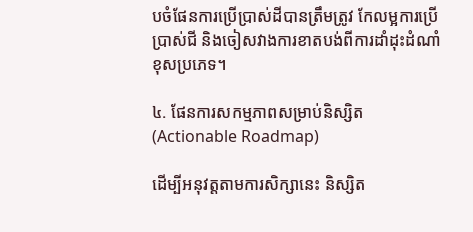បចំផែនការប្រើប្រាស់ដីបានត្រឹមត្រូវ កែលម្អការប្រើប្រាស់ជី និងចៀសវាងការខាតបង់ពីការដាំដុះដំណាំខុសប្រភេទ។

៤. ផែនការសកម្មភាពសម្រាប់និស្សិត (Actionable Roadmap)

ដើម្បីអនុវត្តតាមការសិក្សានេះ និស្សិត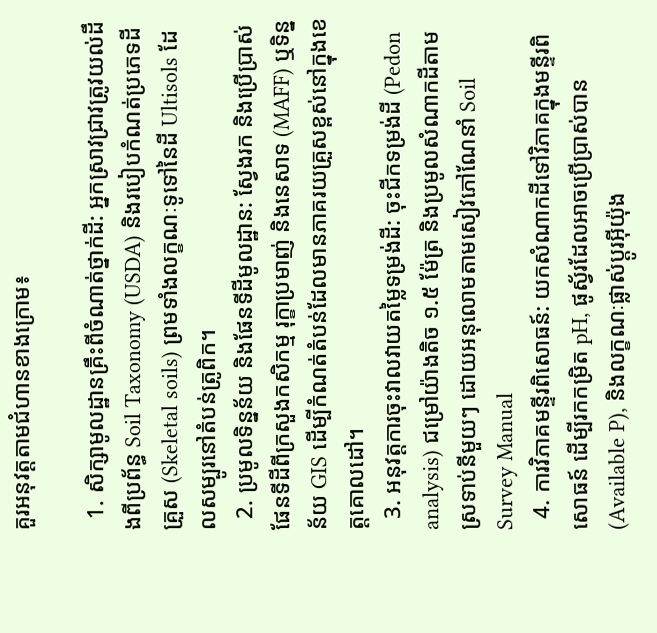គួរអនុវត្តតាមជំហានខាងក្រោម៖

  1. សិក្សាមូលដ្ឋានគ្រឹះពីចំណាត់ថ្នាក់ដី: អ្នកស្រាវជ្រាវត្រូវយល់ដឹងពីប្រព័ន្ធ Soil Taxonomy (USDA) និងរបៀបកំណត់ប្រភេទដីគ្រួស (Skeletal soils) ព្រមទាំងលក្ខណៈទូទៅនៃដី Ultisols ដែលសម្បូរនៅតំបន់ត្រូពិក។
  2. ប្រមូលទិន្នន័យ និងផែនទីដីមូលដ្ឋាន: ស្វែងរក និងប្រើប្រាស់ផែនទីដីពីក្រសួងកសិកម្ម រុក្ខាប្រមាញ់ និងនេសាទ (MAFF) ឬទិន្នន័យ GIS ដើម្បីកំណត់តំបន់ដែលមានភាគរយគ្រួសខ្ពស់នៅក្នុងខេត្តគោលដៅ។
  3. អនុវត្តការចុះវាលវាយតម្លៃទម្រង់ដី: ចុះជីកទម្រង់ដី (Pedon analysis) ជម្រៅយ៉ាងតិច ១.៥ ម៉ែត្រ និងប្រមូលសំណាកដីតាមស្រទាប់នីមួយៗ ដោយអនុលោមតាមសៀវភៅណែនាំ Soil Survey Manual
  4. ការវិភាគមន្ទីរពិសោធន៍: យកសំណាកដីទៅវិភាគក្នុងមន្ទីរពិសោធន៍ ដើម្បីរកកម្រិត pH, ផូស្វ័រដែលអាចប្រើប្រាស់បាន (Available P), និងលក្ខណៈផ្លាស់ប្តូរអ៊ីយ៉ុង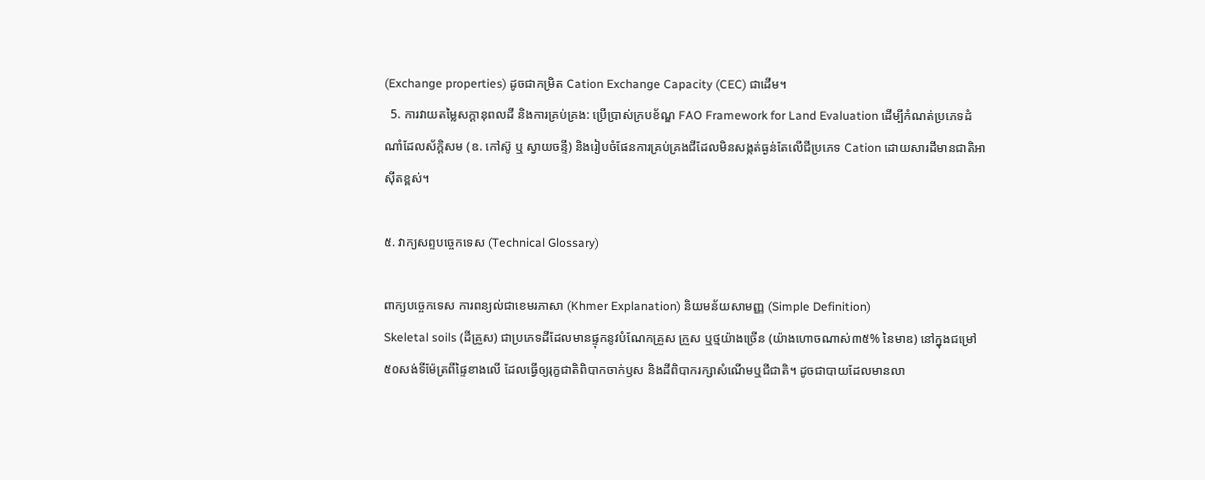(Exchange properties) ដូចជាកម្រិត Cation Exchange Capacity (CEC) ជាដើម។
  5. ការវាយតម្លៃសក្តានុពលដី និងការគ្រប់គ្រង: ប្រើប្រាស់ក្របខ័ណ្ឌ FAO Framework for Land Evaluation ដើម្បីកំណត់ប្រភេទដំណាំដែលស័ក្តិសម (ឧ. កៅស៊ូ ឬ ស្វាយចន្ទី) និងរៀបចំផែនការគ្រប់គ្រងជីដែលមិនសង្កត់ធ្ងន់តែលើជីប្រភេទ Cation ដោយសារដីមានជាតិអាស៊ីតខ្ពស់។

៥. វាក្យសព្ទបច្ចេកទេស (Technical Glossary)

ពាក្យបច្ចេកទេស ការពន្យល់ជាខេមរភាសា (Khmer Explanation) និយមន័យសាមញ្ញ (Simple Definition)
Skeletal soils (ដីគ្រួស) ជាប្រភេទដីដែលមានផ្ទុកនូវបំណែកគ្រួស ក្រួស ឬថ្មយ៉ាងច្រើន (យ៉ាងហោចណាស់៣៥% នៃមាឌ) នៅក្នុងជម្រៅ ៥០សង់ទីម៉ែត្រពីផ្ទៃខាងលើ ដែលធ្វើឲ្យរុក្ខជាតិពិបាកចាក់ឫស និងដីពិបាករក្សាសំណើមឬជីជាតិ។ ដូចជាបាយដែលមានលា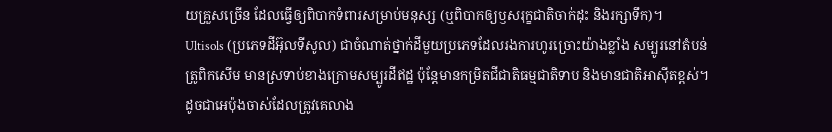យគ្រួសច្រើន ដែលធ្វើឲ្យពិបាកទំពារសម្រាប់មនុស្ស (ឬពិបាកឲ្យឫសរុក្ខជាតិចាក់ដុះ និងរក្សាទឹក)។
Ultisols (ប្រភេទដីអ៊ុលទីសូល) ជាចំណាត់ថ្នាក់ដីមួយប្រភេទដែលរងការហូរច្រោះយ៉ាងខ្លាំង សម្បូរនៅតំបន់ត្រូពិកសើម មានស្រទាប់ខាងក្រោមសម្បូរដីឥដ្ឋ ប៉ុន្តែមានកម្រិតជីជាតិធម្មជាតិទាប និងមានជាតិអាស៊ីតខ្ពស់។ ដូចជាអេប៉ុងចាស់ដែលត្រូវគេលាង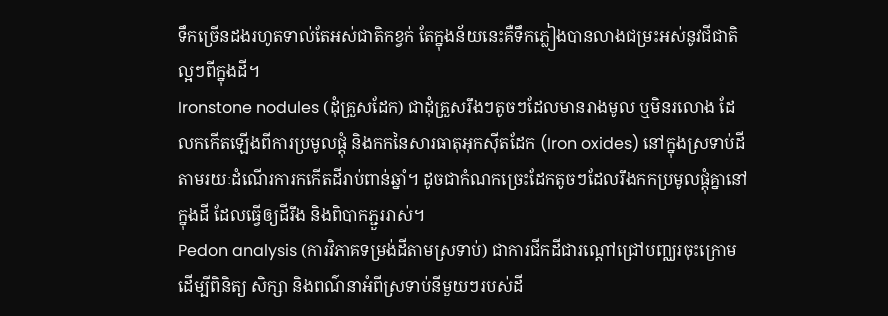ទឹកច្រើនដងរហូតទាល់តែអស់ជាតិកខ្វក់ តែក្នុងន័យនេះគឺទឹកភ្លៀងបានលាងជម្រះអស់នូវជីជាតិល្អៗពីក្នុងដី។
Ironstone nodules (ដុំគ្រួសដែក) ជាដុំគ្រួសរឹងៗតូចៗដែលមានរាងមូល ឬមិនរលោង ដែលកកើតឡើងពីការប្រមូលផ្តុំ និងកកនៃសារធាតុអុកស៊ីតដែក (Iron oxides) នៅក្នុងស្រទាប់ដី តាមរយៈដំណើរការកកើតដីរាប់ពាន់ឆ្នាំ។ ដូចជាកំណកច្រេះដែកតូចៗដែលរឹងកកប្រមូលផ្តុំគ្នានៅក្នុងដី ដែលធ្វើឲ្យដីរឹង និងពិបាកភ្ជួររាស់។
Pedon analysis (ការវិភាគទម្រង់ដីតាមស្រទាប់) ជាការជីកដីជារណ្តៅជ្រៅបញ្ឈរចុះក្រោម ដើម្បីពិនិត្យ សិក្សា និងពណ៌នាអំពីស្រទាប់នីមួយៗរបស់ដី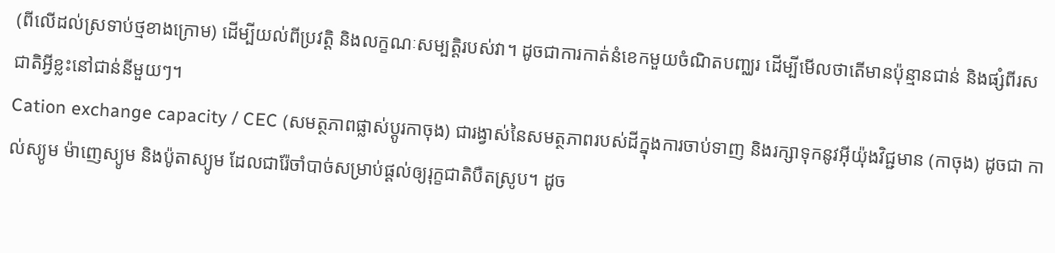(ពីលើដល់ស្រទាប់ថ្មខាងក្រោម) ដើម្បីយល់ពីប្រវត្តិ និងលក្ខណៈសម្បត្តិរបស់វា។ ដូចជាការកាត់នំខេកមួយចំណិតបញ្ឈរ ដើម្បីមើលថាតើមានប៉ុន្មានជាន់ និងផ្សំពីរសជាតិអ្វីខ្លះនៅជាន់នីមួយៗ។
Cation exchange capacity / CEC (សមត្ថភាពផ្លាស់ប្តូរកាចុង) ជារង្វាស់នៃសមត្ថភាពរបស់ដីក្នុងការចាប់ទាញ និងរក្សាទុកនូវអ៊ីយ៉ុងវិជ្ជមាន (កាចុង) ដូចជា កាល់ស្យូម ម៉ាញេស្យូម និងប៉ូតាស្យូម ដែលជារ៉ែចាំបាច់សម្រាប់ផ្តល់ឲ្យរុក្ខជាតិបឺតស្រូប។ ដូច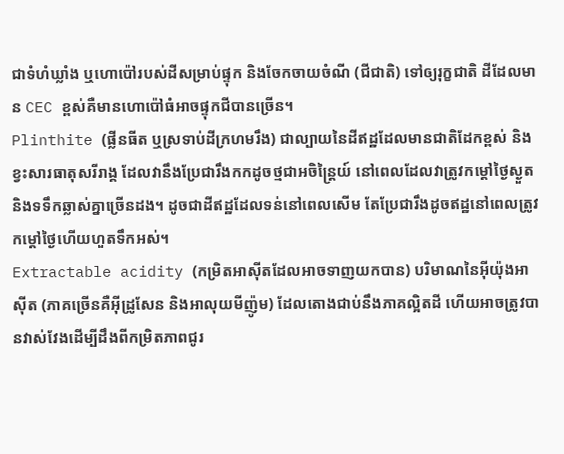ជាទំហំឃ្លាំង ឬហោប៉ៅរបស់ដីសម្រាប់ផ្ទុក និងចែកចាយចំណី (ជីជាតិ) ទៅឲ្យរុក្ខជាតិ ដីដែលមាន CEC ខ្ពស់គឺមានហោប៉ៅធំអាចផ្ទុកជីបានច្រើន។
Plinthite (ផ្លីនធីត ឬស្រទាប់ដីក្រហមរឹង) ជាល្បាយនៃដីឥដ្ឋដែលមានជាតិដែកខ្ពស់ និងខ្វះសារធាតុសរីរាង្គ ដែលវានឹងប្រែជារឹងកកដូចថ្មជាអចិន្ត្រៃយ៍ នៅពេលដែលវាត្រូវកម្តៅថ្ងៃស្ងួត និងទទឹកឆ្លាស់គ្នាច្រើនដង។ ដូចជាដីឥដ្ឋដែលទន់នៅពេលសើម តែប្រែជារឹងដូចឥដ្ឋនៅពេលត្រូវកម្តៅថ្ងៃហើយហួតទឹកអស់។
Extractable acidity (កម្រិតអាស៊ីតដែលអាចទាញយកបាន) បរិមាណនៃអ៊ីយ៉ុងអាស៊ីត (ភាគច្រើនគឺអ៊ីដ្រូសែន និងអាលុយមីញ៉ូម) ដែលតោងជាប់នឹងភាគល្អិតដី ហើយអាចត្រូវបានវាស់វែងដើម្បីដឹងពីកម្រិតភាពជូរ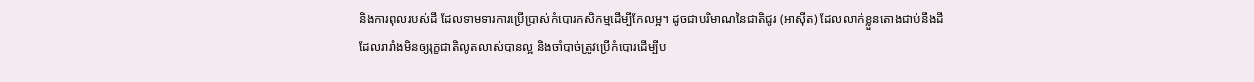និងការពុលរបស់ដី ដែលទាមទារការប្រើប្រាស់កំបោរកសិកម្មដើម្បីកែលម្អ។ ដូចជាបរិមាណនៃជាតិជូរ (អាស៊ីត) ដែលលាក់ខ្លួនតោងជាប់នឹងដី ដែលរារាំងមិនឲ្យរុក្ខជាតិលូតលាស់បានល្អ និងចាំបាច់ត្រូវប្រើកំបោរដើម្បីប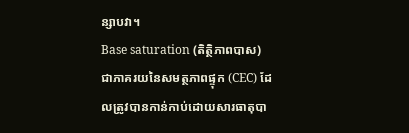ន្សាបវា។
Base saturation (តិត្ថិភាពបាស) ជាភាគរយនៃសមត្ថភាពផ្ទុក (CEC) ដែលត្រូវបានកាន់កាប់ដោយសារធាតុបា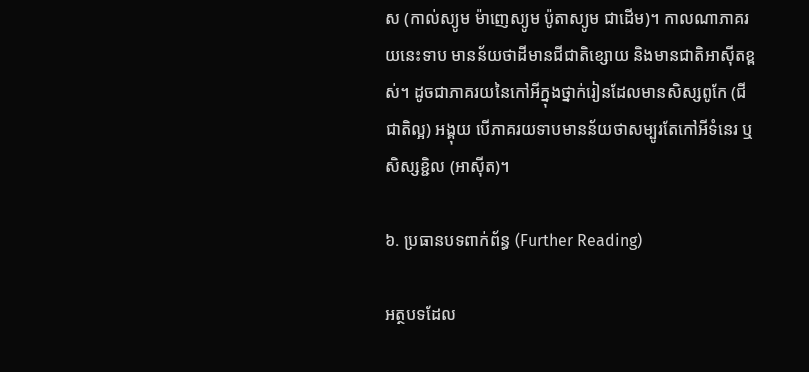ស (កាល់ស្យូម ម៉ាញេស្យូម ប៉ូតាស្យូម ជាដើម)។ កាលណាភាគរយនេះទាប មានន័យថាដីមានជីជាតិខ្សោយ និងមានជាតិអាស៊ីតខ្ពស់។ ដូចជាភាគរយនៃកៅអីក្នុងថ្នាក់រៀនដែលមានសិស្សពូកែ (ជីជាតិល្អ) អង្គុយ បើភាគរយទាបមានន័យថាសម្បូរតែកៅអីទំនេរ ឬសិស្សខ្ជិល (អាស៊ីត)។

៦. ប្រធានបទពាក់ព័ន្ធ (Further Reading)

អត្ថបទដែល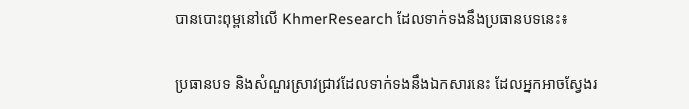បានបោះពុម្ពនៅលើ KhmerResearch ដែលទាក់ទងនឹងប្រធានបទនេះ៖

ប្រធានបទ និងសំណួរស្រាវជ្រាវដែលទាក់ទងនឹងឯកសារនេះ ដែលអ្នកអាចស្វែងរ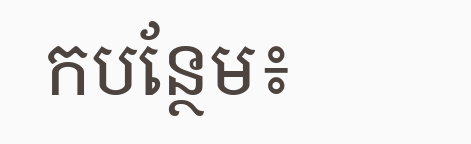កបន្ថែម៖